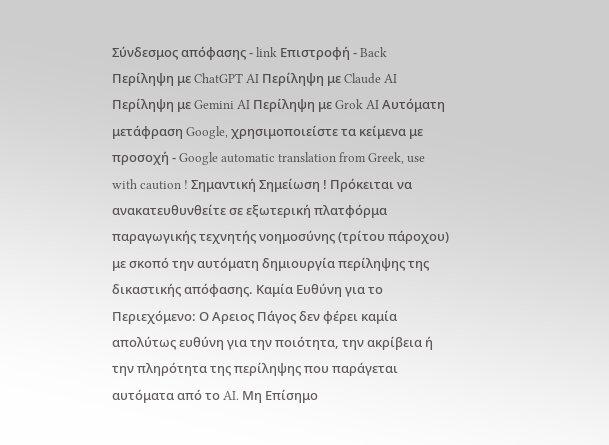Σύνδεσμος απόφασης - link Επιστροφή - Back Περίληψη με ChatGPT AI Περίληψη με Claude AI Περίληψη με Gemini AI Περίληψη με Grok AI Αυτόματη μετάφραση Google, χρησιμοποιείστε τα κείμενα με προσοχή - Google automatic translation from Greek, use with caution ! Σημαντική Σημείωση ! Πρόκειται να ανακατευθυνθείτε σε εξωτερική πλατφόρμα παραγωγικής τεχνητής νοημοσύνης (τρίτου πάροχου) με σκοπό την αυτόματη δημιουργία περίληψης της δικαστικής απόφασης. Καμία Ευθύνη για το Περιεχόμενο: Ο Αρειος Πάγος δεν φέρει καμία απολύτως ευθύνη για την ποιότητα, την ακρίβεια ή την πληρότητα της περίληψης που παράγεται αυτόματα από το AI. Μη Επίσημο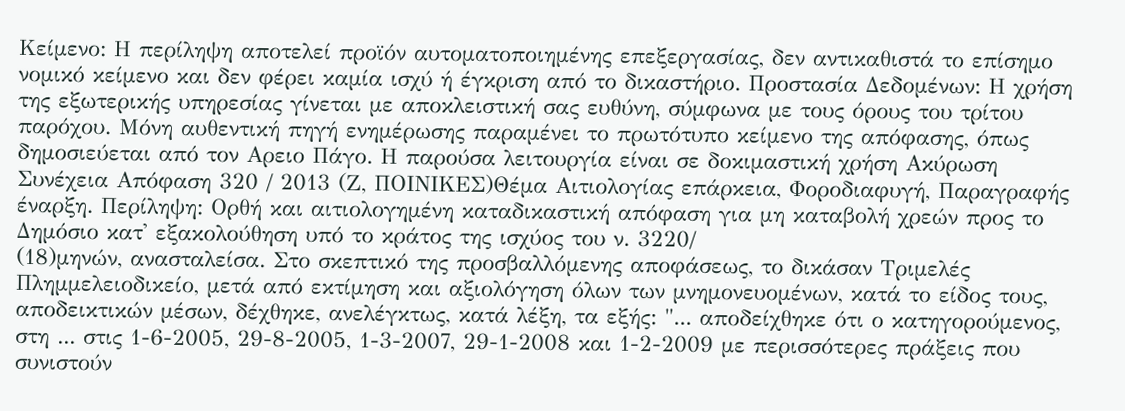Κείμενο: Η περίληψη αποτελεί προϊόν αυτοματοποιημένης επεξεργασίας, δεν αντικαθιστά το επίσημο νομικό κείμενο και δεν φέρει καμία ισχύ ή έγκριση από το δικαστήριο. Προστασία Δεδομένων: Η χρήση της εξωτερικής υπηρεσίας γίνεται με αποκλειστική σας ευθύνη, σύμφωνα με τους όρους του τρίτου παρόχου. Μόνη αυθεντική πηγή ενημέρωσης παραμένει το πρωτότυπο κείμενο της απόφασης, όπως δημοσιεύεται από τον Αρειο Πάγο. Η παρούσα λειτουργία είναι σε δοκιμαστική χρήση Ακύρωση Συνέχεια Απόφαση 320 / 2013 (Ζ, ΠΟΙΝΙΚΕΣ)Θέμα Αιτιολογίας επάρκεια, Φοροδιαφυγή, Παραγραφής έναρξη. Περίληψη: Ορθή και αιτιολογημένη καταδικαστική απόφαση για μη καταβολή χρεών προς το Δημόσιο κατ' εξακολούθηση υπό το κράτος της ισχύος του ν. 3220/
(18)μηνών, ανασταλείσα. Στο σκεπτικό της προσβαλλόμενης αποφάσεως, το δικάσαν Τριμελές Πλημμελειοδικείο, μετά από εκτίμηση και αξιολόγηση όλων των μνημονευομένων, κατά το είδος τους, αποδεικτικών μέσων, δέχθηκε, ανελέγκτως, κατά λέξη, τα εξής: "... αποδείχθηκε ότι ο κατηγορούμενος, στη ... στις 1-6-2005, 29-8-2005, 1-3-2007, 29-1-2008 και 1-2-2009 με περισσότερες πράξεις που συνιστούν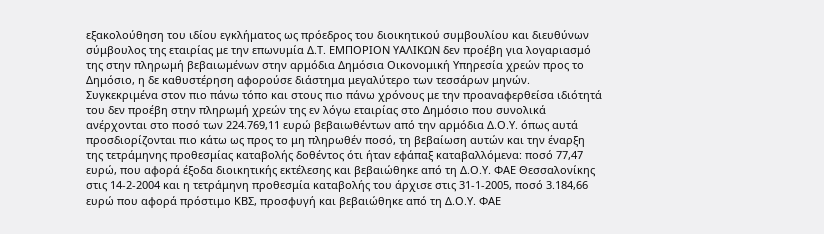εξακολούθηση του ιδίου εγκλήματος ως πρόεδρος του διοικητικού συμβουλίου και διευθύνων σύμβουλος της εταιρίας με την επωνυμία Δ.Τ. ΕΜΠΟΡΙΟΝ ΥΑΛΙΚΩΝ δεν προέβη για λογαριασμό της στην πληρωμή βεβαιωμένων στην αρμόδια Δημόσια Οικονομική Υπηρεσία χρεών προς το Δημόσιο, η δε καθυστέρηση αφορούσε διάστημα μεγαλύτερο των τεσσάρων μηνών. Συγκεκριμένα στον πιο πάνω τόπο και στους πιο πάνω χρόνους με την προαναφερθείσα ιδιότητά του δεν προέβη στην πληρωμή χρεών της εν λόγω εταιρίας στο Δημόσιο που συνολικά ανέρχονται στο ποσό των 224.769,11 ευρώ βεβαιωθέντων από την αρμόδια Δ.Ο.Υ. όπως αυτά προσδιορίζονται πιο κάτω ως προς το μη πληρωθέν ποσό, τη βεβαίωση αυτών και την έναρξη της τετράμηνης προθεσμίας καταβολής δοθέντος ότι ήταν εφάπαξ καταβαλλόμενα: ποσό 77,47 ευρώ, που αφορά έξοδα διοικητικής εκτέλεσης και βεβαιώθηκε από τη Δ.Ο.Υ. ΦΑΕ Θεσσαλονίκης στις 14-2-2004 και η τετράμηνη προθεσμία καταβολής του άρχισε στις 31-1-2005, ποσό 3.184,66 ευρώ που αφορά πρόστιμο ΚΒΣ, προσφυγή και βεβαιώθηκε από τη Δ.Ο.Υ. ΦΑΕ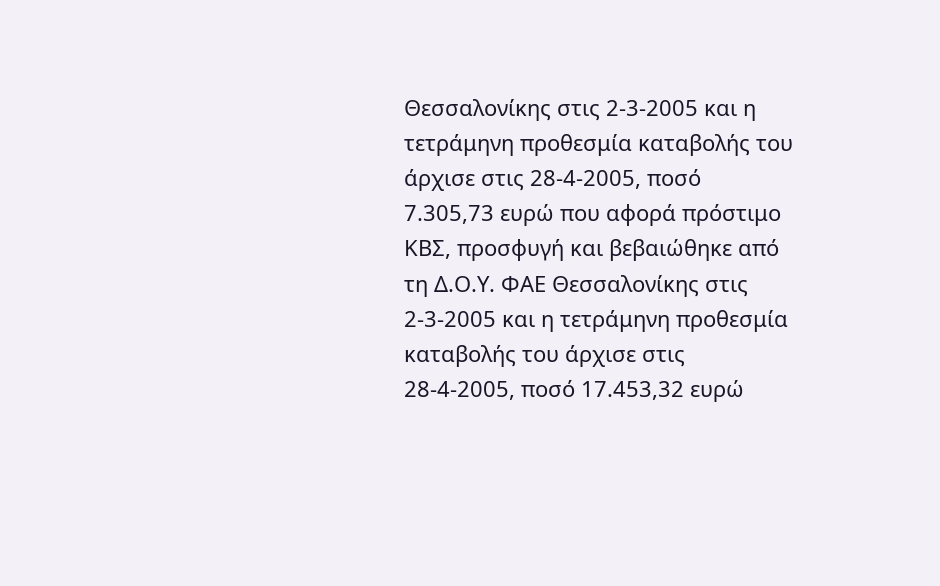Θεσσαλονίκης στις 2-3-2005 και η τετράμηνη προθεσμία καταβολής του άρχισε στις 28-4-2005, ποσό 7.305,73 ευρώ που αφορά πρόστιμο ΚΒΣ, προσφυγή και βεβαιώθηκε από τη Δ.Ο.Υ. ΦΑΕ Θεσσαλονίκης στις 2-3-2005 και η τετράμηνη προθεσμία καταβολής του άρχισε στις 28-4-2005, ποσό 17.453,32 ευρώ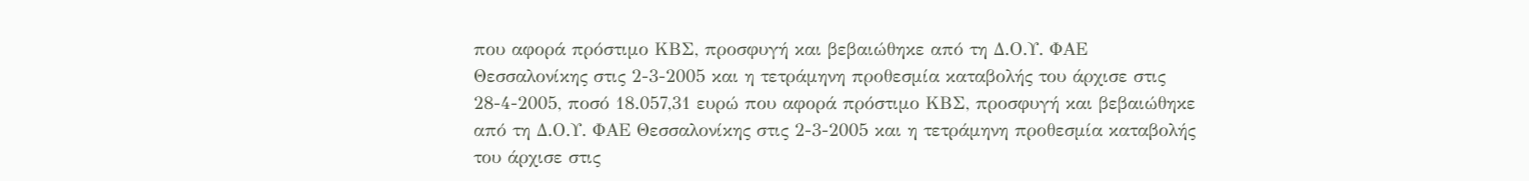που αφορά πρόστιμο ΚΒΣ, προσφυγή και βεβαιώθηκε από τη Δ.Ο.Υ. ΦΑΕ Θεσσαλονίκης στις 2-3-2005 και η τετράμηνη προθεσμία καταβολής του άρχισε στις 28-4-2005, ποσό 18.057,31 ευρώ που αφορά πρόστιμο ΚΒΣ, προσφυγή και βεβαιώθηκε από τη Δ.Ο.Υ. ΦΑΕ Θεσσαλονίκης στις 2-3-2005 και η τετράμηνη προθεσμία καταβολής του άρχισε στις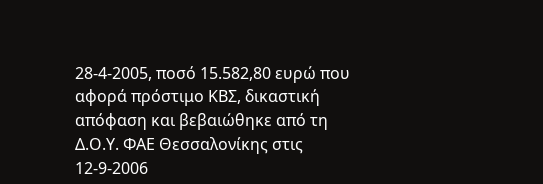28-4-2005, ποσό 15.582,80 ευρώ που αφορά πρόστιμο ΚΒΣ, δικαστική απόφαση και βεβαιώθηκε από τη Δ.Ο.Υ. ΦΑΕ Θεσσαλονίκης στις 12-9-2006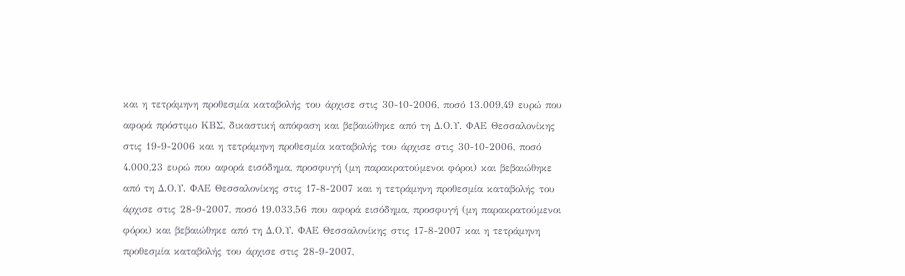και η τετράμηνη προθεσμία καταβολής του άρχισε στις 30-10-2006, ποσό 13.009,49 ευρώ που αφορά πρόστιμο ΚΒΣ, δικαστική απόφαση και βεβαιώθηκε από τη Δ.Ο.Υ. ΦΑΕ Θεσσαλονίκης στις 19-9-2006 και η τετράμηνη προθεσμία καταβολής του άρχισε στις 30-10-2006, ποσό 4.000,23 ευρώ που αφορά εισόδημα, προσφυγή (μη παρακρατούμενοι φόροι) και βεβαιώθηκε από τη Δ.Ο.Υ. ΦΑΕ Θεσσαλονίκης στις 17-8-2007 και η τετράμηνη προθεσμία καταβολής του άρχισε στις 28-9-2007, ποσό 19.033,56 που αφορά εισόδημα, προσφυγή (μη παρακρατούμενοι φόροι) και βεβαιώθηκε από τη Δ.Ο.Υ. ΦΑΕ Θεσσαλονίκης στις 17-8-2007 και η τετράμηνη προθεσμία καταβολής του άρχισε στις 28-9-2007,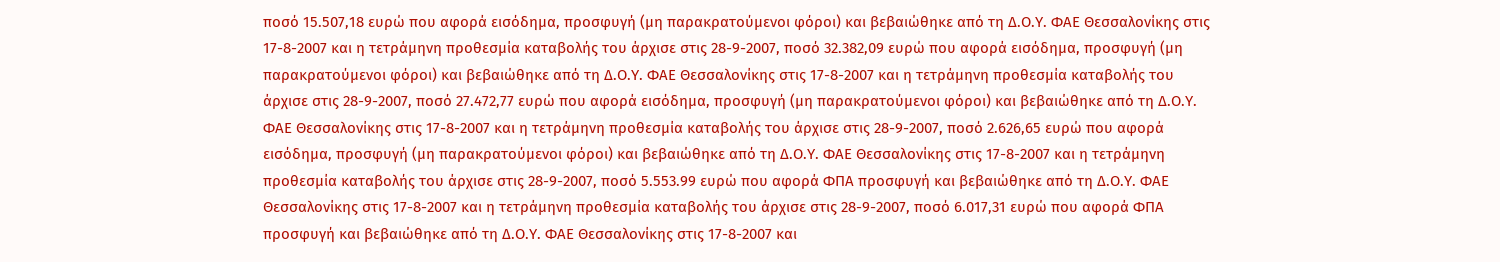ποσό 15.507,18 ευρώ που αφορά εισόδημα, προσφυγή (μη παρακρατούμενοι φόροι) και βεβαιώθηκε από τη Δ.Ο.Υ. ΦΑΕ Θεσσαλονίκης στις 17-8-2007 και η τετράμηνη προθεσμία καταβολής του άρχισε στις 28-9-2007, ποσό 32.382,09 ευρώ που αφορά εισόδημα, προσφυγή (μη παρακρατούμενοι φόροι) και βεβαιώθηκε από τη Δ.Ο.Υ. ΦΑΕ Θεσσαλονίκης στις 17-8-2007 και η τετράμηνη προθεσμία καταβολής του άρχισε στις 28-9-2007, ποσό 27.472,77 ευρώ που αφορά εισόδημα, προσφυγή (μη παρακρατούμενοι φόροι) και βεβαιώθηκε από τη Δ.Ο.Υ. ΦΑΕ Θεσσαλονίκης στις 17-8-2007 και η τετράμηνη προθεσμία καταβολής του άρχισε στις 28-9-2007, ποσό 2.626,65 ευρώ που αφορά εισόδημα, προσφυγή (μη παρακρατούμενοι φόροι) και βεβαιώθηκε από τη Δ.Ο.Υ. ΦΑΕ Θεσσαλονίκης στις 17-8-2007 και η τετράμηνη προθεσμία καταβολής του άρχισε στις 28-9-2007, ποσό 5.553.99 ευρώ που αφορά ΦΠΑ προσφυγή και βεβαιώθηκε από τη Δ.Ο.Υ. ΦΑΕ Θεσσαλονίκης στις 17-8-2007 και η τετράμηνη προθεσμία καταβολής του άρχισε στις 28-9-2007, ποσό 6.017,31 ευρώ που αφορά ΦΠΑ προσφυγή και βεβαιώθηκε από τη Δ.Ο.Υ. ΦΑΕ Θεσσαλονίκης στις 17-8-2007 και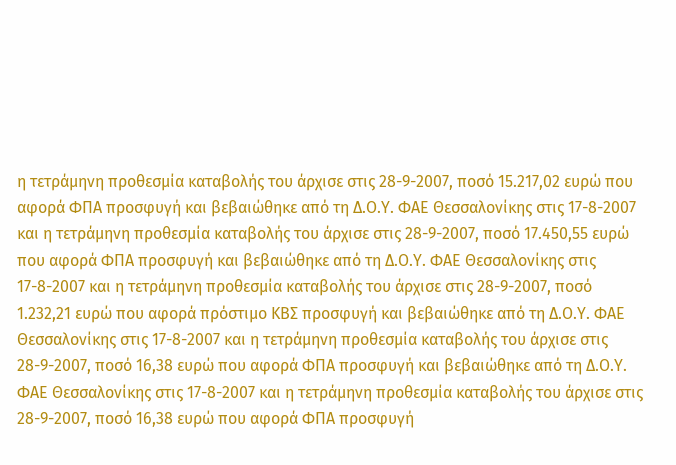η τετράμηνη προθεσμία καταβολής του άρχισε στις 28-9-2007, ποσό 15.217,02 ευρώ που αφορά ΦΠΑ προσφυγή και βεβαιώθηκε από τη Δ.Ο.Υ. ΦΑΕ Θεσσαλονίκης στις 17-8-2007 και η τετράμηνη προθεσμία καταβολής του άρχισε στις 28-9-2007, ποσό 17.450,55 ευρώ που αφορά ΦΠΑ προσφυγή και βεβαιώθηκε από τη Δ.Ο.Υ. ΦΑΕ Θεσσαλονίκης στις 17-8-2007 και η τετράμηνη προθεσμία καταβολής του άρχισε στις 28-9-2007, ποσό 1.232,21 ευρώ που αφορά πρόστιμο ΚΒΣ προσφυγή και βεβαιώθηκε από τη Δ.Ο.Υ. ΦΑΕ Θεσσαλονίκης στις 17-8-2007 και η τετράμηνη προθεσμία καταβολής του άρχισε στις 28-9-2007, ποσό 16,38 ευρώ που αφορά ΦΠΑ προσφυγή και βεβαιώθηκε από τη Δ.Ο.Υ. ΦΑΕ Θεσσαλονίκης στις 17-8-2007 και η τετράμηνη προθεσμία καταβολής του άρχισε στις 28-9-2007, ποσό 16,38 ευρώ που αφορά ΦΠΑ προσφυγή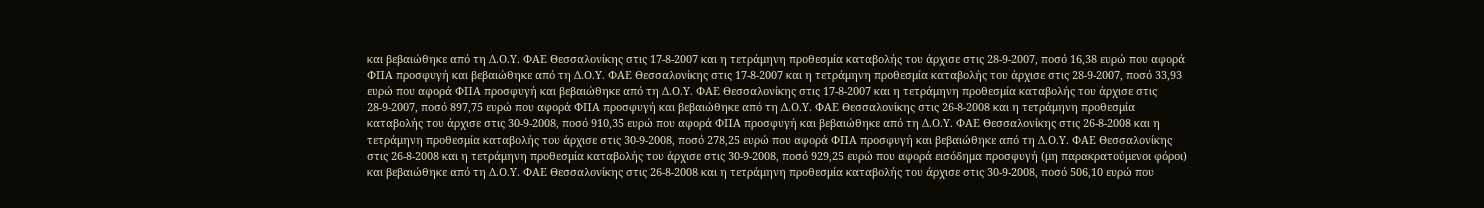και βεβαιώθηκε από τη Δ.Ο.Υ. ΦΑΕ Θεσσαλονίκης στις 17-8-2007 και η τετράμηνη προθεσμία καταβολής του άρχισε στις 28-9-2007, ποσό 16,38 ευρώ που αφορά ΦΠΑ προσφυγή και βεβαιώθηκε από τη Δ.Ο.Υ. ΦΑΕ Θεσσαλονίκης στις 17-8-2007 και η τετράμηνη προθεσμία καταβολής του άρχισε στις 28-9-2007, ποσό 33,93 ευρώ που αφορά ΦΠΑ προσφυγή και βεβαιώθηκε από τη Δ.Ο.Υ. ΦΑΕ Θεσσαλονίκης στις 17-8-2007 και η τετράμηνη προθεσμία καταβολής του άρχισε στις 28-9-2007, ποσό 897,75 ευρώ που αφορά ΦΠΑ προσφυγή και βεβαιώθηκε από τη Δ.Ο.Υ. ΦΑΕ Θεσσαλονίκης στις 26-8-2008 και η τετράμηνη προθεσμία καταβολής του άρχισε στις 30-9-2008, ποσό 910,35 ευρώ που αφορά ΦΠΑ προσφυγή και βεβαιώθηκε από τη Δ.Ο.Υ. ΦΑΕ Θεσσαλονίκης στις 26-8-2008 και η τετράμηνη προθεσμία καταβολής του άρχισε στις 30-9-2008, ποσό 278,25 ευρώ που αφορά ΦΠΑ προσφυγή και βεβαιώθηκε από τη Δ.Ο.Υ. ΦΑΕ Θεσσαλονίκης στις 26-8-2008 και η τετράμηνη προθεσμία καταβολής του άρχισε στις 30-9-2008, ποσό 929,25 ευρώ που αφορά εισόδημα προσφυγή (μη παρακρατούμενοι φόροι) και βεβαιώθηκε από τη Δ.Ο.Υ. ΦΑΕ Θεσσαλονίκης στις 26-8-2008 και η τετράμηνη προθεσμία καταβολής του άρχισε στις 30-9-2008, ποσό 506,10 ευρώ που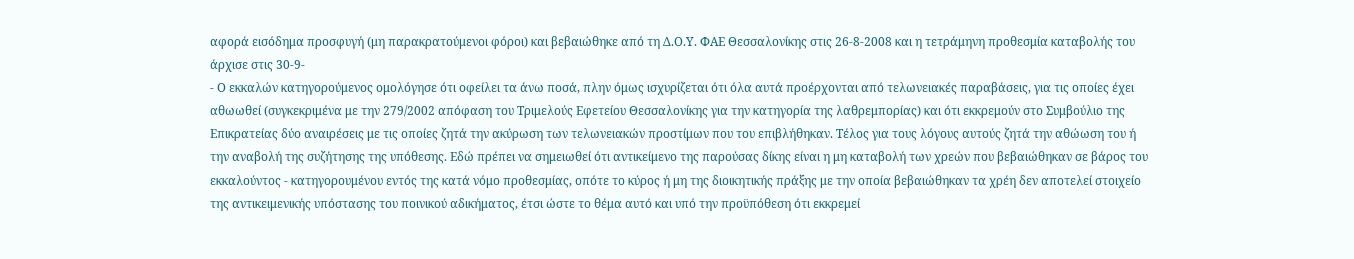αφορά εισόδημα προσφυγή (μη παρακρατούμενοι φόροι) και βεβαιώθηκε από τη Δ.Ο.Υ. ΦΑΕ Θεσσαλονίκης στις 26-8-2008 και η τετράμηνη προθεσμία καταβολής του άρχισε στις 30-9-
- Ο εκκαλών κατηγορούμενος ομολόγησε ότι οφείλει τα άνω ποσά, πλην όμως ισχυρίζεται ότι όλα αυτά προέρχονται από τελωνειακές παραβάσεις, για τις οποίες έχει αθωωθεί (συγκεκριμένα με την 279/2002 απόφαση του Τριμελούς Εφετείου Θεσσαλονίκης για την κατηγορία της λαθρεμπορίας) και ότι εκκρεμούν στο Συμβούλιο της Επικρατείας δύο αναιρέσεις με τις οποίες ζητά την ακύρωση των τελωνειακών προστίμων που του επιβλήθηκαν. Τέλος για τους λόγους αυτούς ζητά την αθώωση του ή την αναβολή της συζήτησης της υπόθεσης. Εδώ πρέπει να σημειωθεί ότι αντικείμενο της παρούσας δίκης είναι η μη καταβολή των χρεών που βεβαιώθηκαν σε βάρος του εκκαλούντος - κατηγορουμένου εντός της κατά νόμο προθεσμίας, οπότε το κύρος ή μη της διοικητικής πράξης με την οποία βεβαιώθηκαν τα χρέη δεν αποτελεί στοιχείο της αντικειμενικής υπόστασης του ποινικού αδικήματος, έτσι ώστε το θέμα αυτό και υπό την προϋπόθεση ότι εκκρεμεί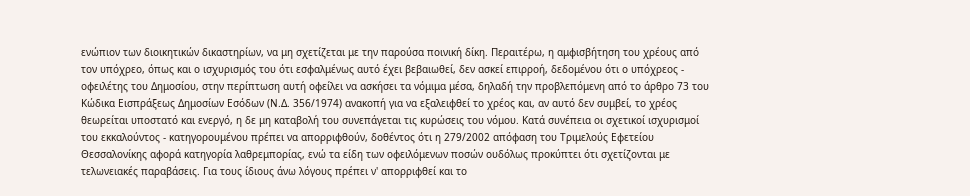ενώπιον των διοικητικών δικαστηρίων, να μη σχετίζεται με την παρούσα ποινική δίκη. Περαιτέρω, η αμφισβήτηση του χρέους από τον υπόχρεο, όπως και ο ισχυρισμός του ότι εσφαλμένως αυτό έχει βεβαιωθεί, δεν ασκεί επιρροή, δεδομένου ότι ο υπόχρεος - οφειλέτης του Δημοσίου, στην περίπτωση αυτή οφείλει να ασκήσει τα νόμιμα μέσα, δηλαδή την προβλεπόμενη από το άρθρο 73 του Κώδικα Εισπράξεως Δημοσίων Εσόδων (Ν.Δ. 356/1974) ανακοπή για να εξαλειφθεί το χρέος και, αν αυτό δεν συμβεί, το χρέος θεωρείται υποστατό και ενεργό, η δε μη καταβολή του συνεπάγεται τις κυρώσεις του νόμου. Κατά συνέπεια οι σχετικοί ισχυρισμοί του εκκαλούντος - κατηγορουμένου πρέπει να απορριφθούν, δοθέντος ότι η 279/2002 απόφαση του Τριμελούς Εφετείου Θεσσαλονίκης αφορά κατηγορία λαθρεμπορίας, ενώ τα είδη των οφειλόμενων ποσών ουδόλως προκύπτει ότι σχετίζονται με τελωνειακές παραβάσεις. Για τους ίδιους άνω λόγους πρέπει ν' απορριφθεί και το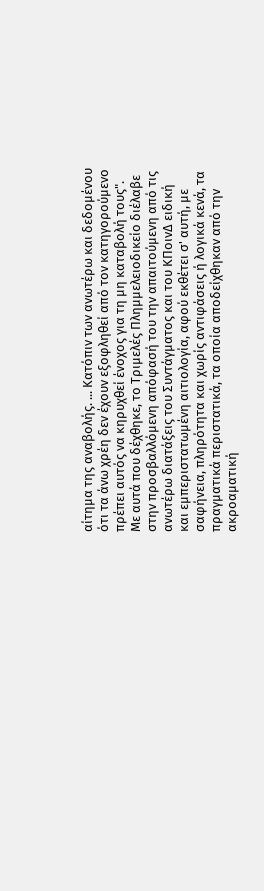αίτημα της αναβολής. ... Κατόπιν των ανωτέρω και δεδομένου ότι τα άνω χρέη δεν έχουν εξοφληθεί από τον κατηγορούμενο πρέπει αυτός να κηρυχθεί ένοχος για τη μη καταβολή τους". Με αυτά που δέχθηκε, το Τριμελές Πλημμελειοδικείο διέλαβε στην προσβαλλόμενη απόφασή του την απαιτούμενη από τις ανωτέρω διατάξεις του Συντάγματος και του ΚΠοινΔ ειδική και εμπεριστατωμένη αιτιολογία, αφού εκθέτει σ' αυτή, με σαφήνεια, πληρότητα και χωρίς αντιφάσεις ή λογικά κενά, τα πραγματικά περιστατικά, τα οποία αποδείχθηκαν από την ακροαματική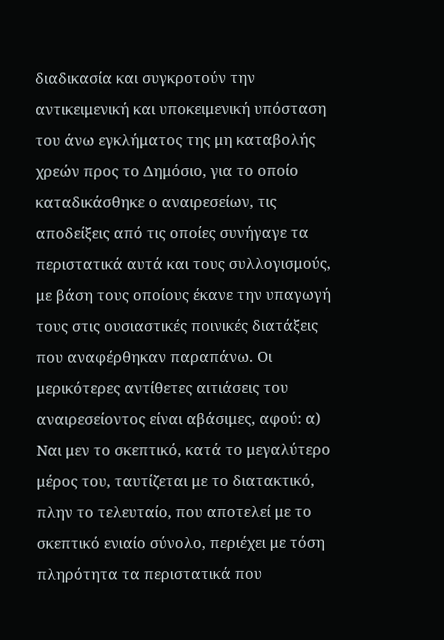διαδικασία και συγκροτούν την αντικειμενική και υποκειμενική υπόσταση του άνω εγκλήματος της μη καταβολής χρεών προς το Δημόσιο, για το οποίο καταδικάσθηκε ο αναιρεσείων, τις αποδείξεις από τις οποίες συνήγαγε τα περιστατικά αυτά και τους συλλογισμούς, με βάση τους οποίους έκανε την υπαγωγή τους στις ουσιαστικές ποινικές διατάξεις που αναφέρθηκαν παραπάνω. Οι μερικότερες αντίθετες αιτιάσεις του αναιρεσείοντος είναι αβάσιμες, αφού: α) Ναι μεν το σκεπτικό, κατά το μεγαλύτερο μέρος του, ταυτίζεται με το διατακτικό, πλην το τελευταίο, που αποτελεί με το σκεπτικό ενιαίο σύνολο, περιέχει με τόση πληρότητα τα περιστατικά που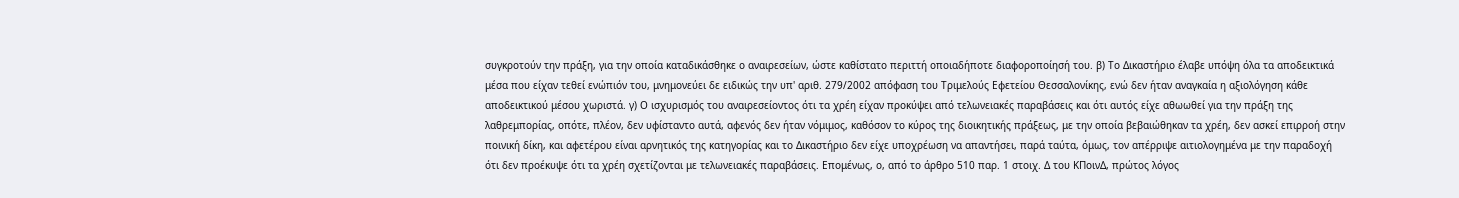συγκροτούν την πράξη, για την οποία καταδικάσθηκε ο αναιρεσείων, ώστε καθίστατο περιττή οποιαδήποτε διαφοροποίησή του. β) Το Δικαστήριο έλαβε υπόψη όλα τα αποδεικτικά μέσα που είχαν τεθεί ενώπιόν του, μνημονεύει δε ειδικώς την υπ' αριθ. 279/2002 απόφαση του Τριμελούς Εφετείου Θεσσαλονίκης, ενώ δεν ήταν αναγκαία η αξιολόγηση κάθε αποδεικτικού μέσου χωριστά. γ) Ο ισχυρισμός του αναιρεσείοντος ότι τα χρέη είχαν προκύψει από τελωνειακές παραβάσεις και ότι αυτός είχε αθωωθεί για την πράξη της λαθρεμπορίας, οπότε, πλέον, δεν υφίσταντο αυτά, αφενός δεν ήταν νόμιμος, καθόσον το κύρος της διοικητικής πράξεως, με την οποία βεβαιώθηκαν τα χρέη, δεν ασκεί επιρροή στην ποινική δίκη, και αφετέρου είναι αρνητικός της κατηγορίας και το Δικαστήριο δεν είχε υποχρέωση να απαντήσει, παρά ταύτα, όμως, τον απέρριψε αιτιολογημένα με την παραδοχή ότι δεν προέκυψε ότι τα χρέη σχετίζονται με τελωνειακές παραβάσεις. Επομένως, ο, από το άρθρο 510 παρ. 1 στοιχ. Δ του ΚΠοινΔ, πρώτος λόγος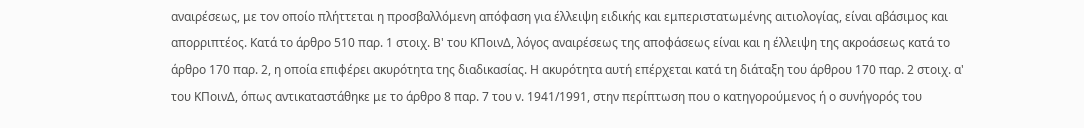αναιρέσεως, με τον οποίο πλήττεται η προσβαλλόμενη απόφαση για έλλειψη ειδικής και εμπεριστατωμένης αιτιολογίας, είναι αβάσιμος και απορριπτέος. Κατά το άρθρο 510 παρ. 1 στοιχ. Β' του ΚΠοινΔ, λόγος αναιρέσεως της αποφάσεως είναι και η έλλειψη της ακροάσεως κατά το άρθρο 170 παρ. 2, η οποία επιφέρει ακυρότητα της διαδικασίας. Η ακυρότητα αυτή επέρχεται κατά τη διάταξη του άρθρου 170 παρ. 2 στοιχ. α' του ΚΠοινΔ, όπως αντικαταστάθηκε με το άρθρο 8 παρ. 7 του ν. 1941/1991, στην περίπτωση που ο κατηγορούμενος ή ο συνήγορός του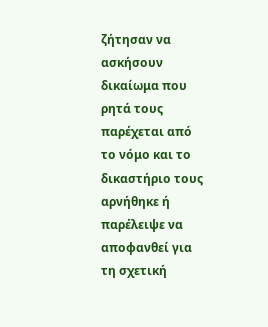ζήτησαν να ασκήσουν δικαίωμα που ρητά τους παρέχεται από το νόμο και το δικαστήριο τους αρνήθηκε ή παρέλειψε να αποφανθεί για τη σχετική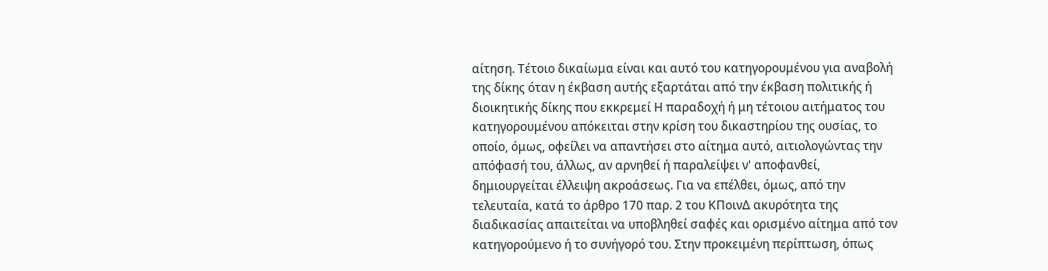αίτηση. Τέτοιο δικαίωμα είναι και αυτό του κατηγορουμένου για αναβολή της δίκης όταν η έκβαση αυτής εξαρτάται από την έκβαση πολιτικής ή διοικητικής δίκης που εκκρεμεί Η παραδοχή ή μη τέτοιου αιτήματος του κατηγορουμένου απόκειται στην κρίση του δικαστηρίου της ουσίας, το οποίο, όμως, οφείλει να απαντήσει στο αίτημα αυτό, αιτιολογώντας την απόφασή του, άλλως, αν αρνηθεί ή παραλείψει ν' αποφανθεί, δημιουργείται έλλειψη ακροάσεως. Για να επέλθει, όμως, από την τελευταία, κατά το άρθρο 170 παρ. 2 του ΚΠοινΔ ακυρότητα της διαδικασίας απαιτείται να υποβληθεί σαφές και ορισμένο αίτημα από τον κατηγορούμενο ή το συνήγορό του. Στην προκειμένη περίπτωση, όπως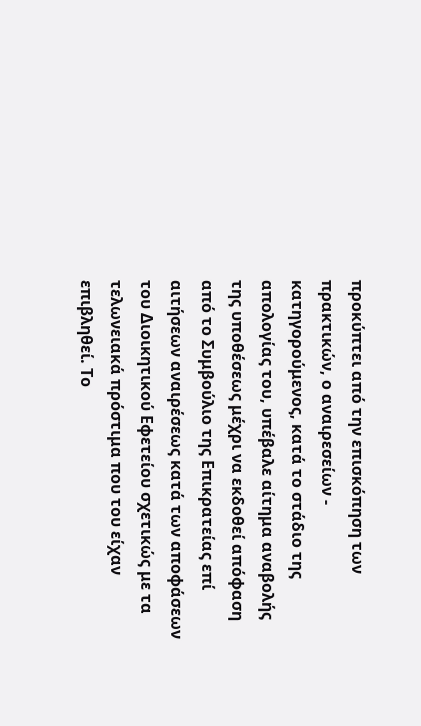προκύπτει από την επισκόπηση των πρακτικών, ο αναιρεσείων - κατηγορούμενος, κατά το στάδιο της απολογίας του, υπέβαλε αίτημα αναβολής της υποθέσεως μέχρι να εκδοθεί απόφαση από το Συμβούλιο της Επικρατείας επί αιτήσεων αναιρέσεως κατά των αποφάσεων του Διοικητικού Εφετείου σχετικώς με τα τελωνειακά πρόστιμα που του είχαν επιβληθεί. Το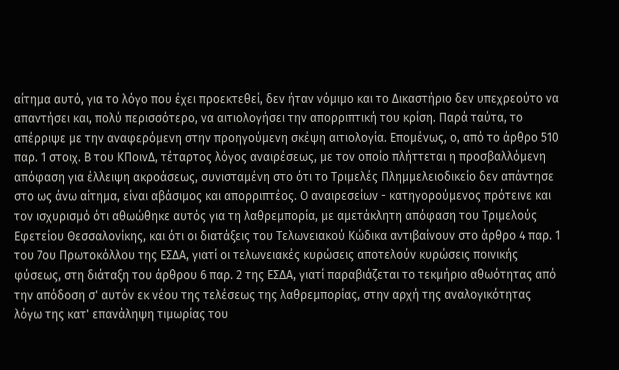αίτημα αυτό, για το λόγο που έχει προεκτεθεί, δεν ήταν νόμιμο και το Δικαστήριο δεν υπεχρεούτο να απαντήσει και, πολύ περισσότερο, να αιτιολογήσει την απορριπτική του κρίση. Παρά ταύτα, το απέρριψε με την αναφερόμενη στην προηγούμενη σκέψη αιτιολογία. Επομένως, ο, από το άρθρο 510 παρ. 1 στοιχ. Β του ΚΠοινΔ, τέταρτος λόγος αναιρέσεως, με τον οποίο πλήττεται η προσβαλλόμενη απόφαση για έλλειψη ακροάσεως, συνισταμένη στο ότι το Τριμελές Πλημμελειοδικείο δεν απάντησε στο ως άνω αίτημα, είναι αβάσιμος και απορριπτέος. Ο αναιρεσείων - κατηγορούμενος πρότεινε και τον ισχυρισμό ότι αθωώθηκε αυτός για τη λαθρεμπορία, με αμετάκλητη απόφαση του Τριμελούς Εφετείου Θεσσαλονίκης, και ότι οι διατάξεις του Τελωνειακού Κώδικα αντιβαίνουν στο άρθρο 4 παρ. 1 του 7ου Πρωτοκόλλου της ΕΣΔΑ, γιατί οι τελωνειακές κυρώσεις αποτελούν κυρώσεις ποινικής φύσεως, στη διάταξη του άρθρου 6 παρ. 2 της ΕΣΔΑ, γιατί παραβιάζεται το τεκμήριο αθωότητας από την απόδοση σ' αυτόν εκ νέου της τελέσεως της λαθρεμπορίας, στην αρχή της αναλογικότητας λόγω της κατ' επανάληψη τιμωρίας του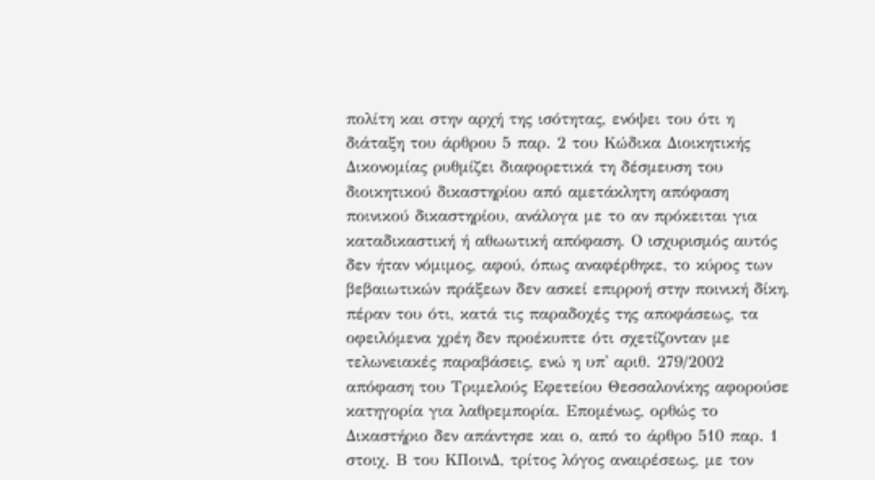πολίτη και στην αρχή της ισότητας, ενόψει του ότι η διάταξη του άρθρου 5 παρ. 2 του Κώδικα Διοικητικής Δικονομίας ρυθμίζει διαφορετικά τη δέσμευση του διοικητικού δικαστηρίου από αμετάκλητη απόφαση ποινικού δικαστηρίου, ανάλογα με το αν πρόκειται για καταδικαστική ή αθωωτική απόφαση. Ο ισχυρισμός αυτός δεν ήταν νόμιμος, αφού, όπως αναφέρθηκε, το κύρος των βεβαιωτικών πράξεων δεν ασκεί επιρροή στην ποινική δίκη, πέραν του ότι, κατά τις παραδοχές της αποφάσεως, τα οφειλόμενα χρέη δεν προέκυπτε ότι σχετίζονταν με τελωνειακές παραβάσεις, ενώ η υπ' αριθ. 279/2002 απόφαση του Τριμελούς Εφετείου Θεσσαλονίκης αφορούσε κατηγορία για λαθρεμπορία. Επομένως, ορθώς το Δικαστήριο δεν απάντησε και ο, από το άρθρο 510 παρ. 1 στοιχ. Β του ΚΠοινΔ, τρίτος λόγος αναιρέσεως, με τον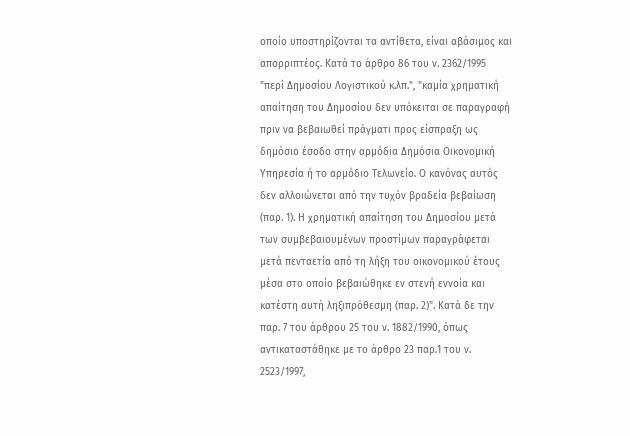οποίο υποστηρίζονται τα αντίθετα, είναι αβάσιμος και απορριπτέος. Κατά το άρθρο 86 του ν. 2362/1995 "περί Δημοσίου Λογιστικού κ.λπ.", "καμία χρηματική απαίτηση του Δημοσίου δεν υπόκειται σε παραγραφή πριν να βεβαιωθεί πράγματι προς είσπραξη ως δημόσιο έσοδο στην αρμόδια Δημόσια Οικονομική Υπηρεσία ή το αρμόδιο Τελωνείο. Ο κανόνας αυτός δεν αλλοιώνεται από την τυχόν βραδεία βεβαίωση (παρ. 1). Η χρηματική απαίτηση του Δημοσίου μετά των συμβεβαιουμένων προστίμων παραγράφεται μετά πενταετία από τη λήξη του οικονομικού έτους μέσα στο οποίο βεβαιώθηκε εν στενή εννοία και κατέστη αυτή ληξιπρόθεσμη (παρ. 2)". Κατά δε την παρ. 7 του άρθρου 25 του ν. 1882/1990, όπως αντικαταστάθηκε με το άρθρο 23 παρ.1 του ν. 2523/1997,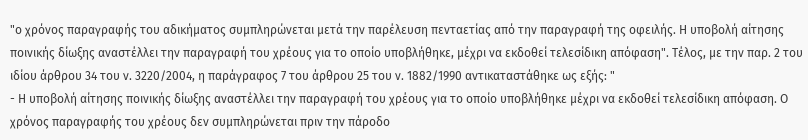"ο χρόνος παραγραφής του αδικήματος συμπληρώνεται μετά την παρέλευση πενταετίας από την παραγραφή της οφειλής. Η υποβολή αίτησης ποινικής δίωξης αναστέλλει την παραγραφή του χρέους για το οποίο υποβλήθηκε, μέχρι να εκδοθεί τελεσίδικη απόφαση". Τέλος, με την παρ. 2 του ιδίου άρθρου 34 του ν. 3220/2004, η παράγραφος 7 του άρθρου 25 του ν. 1882/1990 αντικαταστάθηκε ως εξής: "
- Η υποβολή αίτησης ποινικής δίωξης αναστέλλει την παραγραφή του χρέους για το οποίο υποβλήθηκε μέχρι να εκδοθεί τελεσίδικη απόφαση. Ο χρόνος παραγραφής του χρέους δεν συμπληρώνεται πριν την πάροδο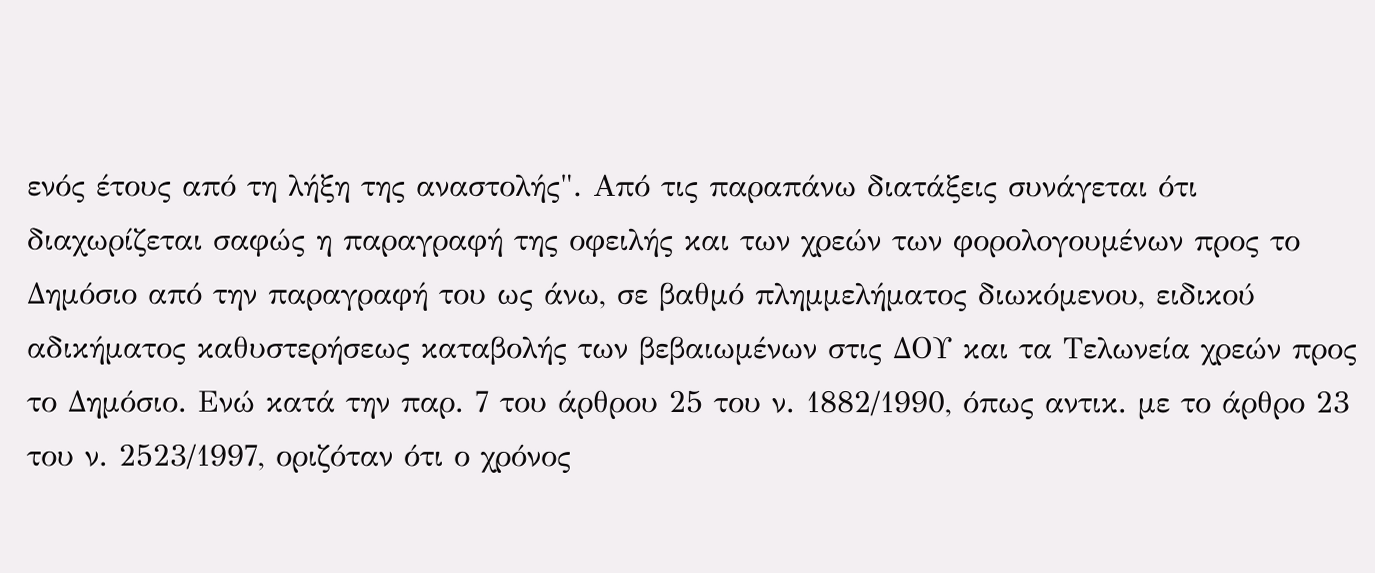ενός έτους από τη λήξη της αναστολής". Από τις παραπάνω διατάξεις συνάγεται ότι διαχωρίζεται σαφώς η παραγραφή της οφειλής και των χρεών των φορολογουμένων προς το Δημόσιο από την παραγραφή του ως άνω, σε βαθμό πλημμελήματος διωκόμενου, ειδικού αδικήματος καθυστερήσεως καταβολής των βεβαιωμένων στις ΔΟΥ και τα Τελωνεία χρεών προς το Δημόσιο. Ενώ κατά την παρ. 7 του άρθρου 25 του ν. 1882/1990, όπως αντικ. με το άρθρο 23 του ν. 2523/1997, οριζόταν ότι ο χρόνος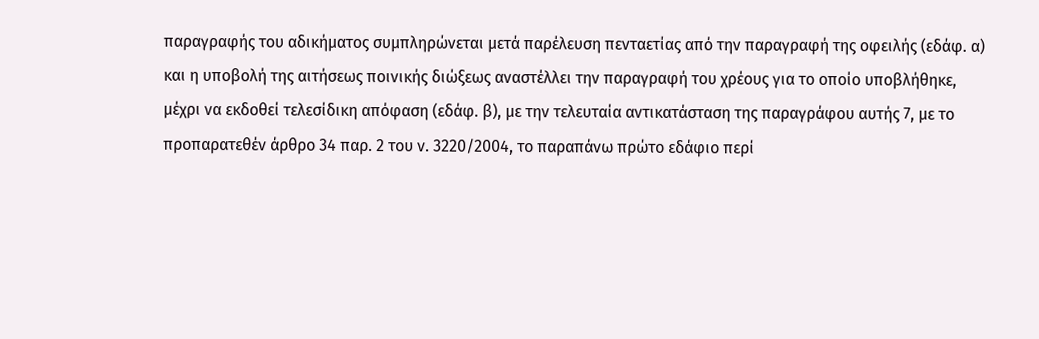παραγραφής του αδικήματος συμπληρώνεται μετά παρέλευση πενταετίας από την παραγραφή της οφειλής (εδάφ. α) και η υποβολή της αιτήσεως ποινικής διώξεως αναστέλλει την παραγραφή του χρέους για το οποίο υποβλήθηκε, μέχρι να εκδοθεί τελεσίδικη απόφαση (εδάφ. β), με την τελευταία αντικατάσταση της παραγράφου αυτής 7, με το προπαρατεθέν άρθρο 34 παρ. 2 του ν. 3220/2004, το παραπάνω πρώτο εδάφιο περί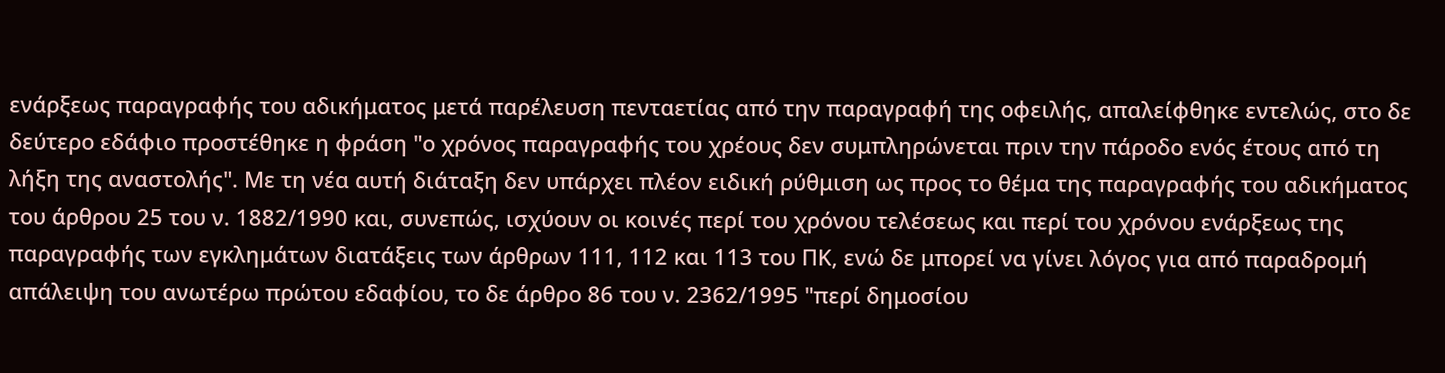ενάρξεως παραγραφής του αδικήματος μετά παρέλευση πενταετίας από την παραγραφή της οφειλής, απαλείφθηκε εντελώς, στο δε δεύτερο εδάφιο προστέθηκε η φράση "ο χρόνος παραγραφής του χρέους δεν συμπληρώνεται πριν την πάροδο ενός έτους από τη λήξη της αναστολής". Με τη νέα αυτή διάταξη δεν υπάρχει πλέον ειδική ρύθμιση ως προς το θέμα της παραγραφής του αδικήματος του άρθρου 25 του ν. 1882/1990 και, συνεπώς, ισχύουν οι κοινές περί του χρόνου τελέσεως και περί του χρόνου ενάρξεως της παραγραφής των εγκλημάτων διατάξεις των άρθρων 111, 112 και 113 του ΠΚ, ενώ δε μπορεί να γίνει λόγος για από παραδρομή απάλειψη του ανωτέρω πρώτου εδαφίου, το δε άρθρο 86 του ν. 2362/1995 "περί δημοσίου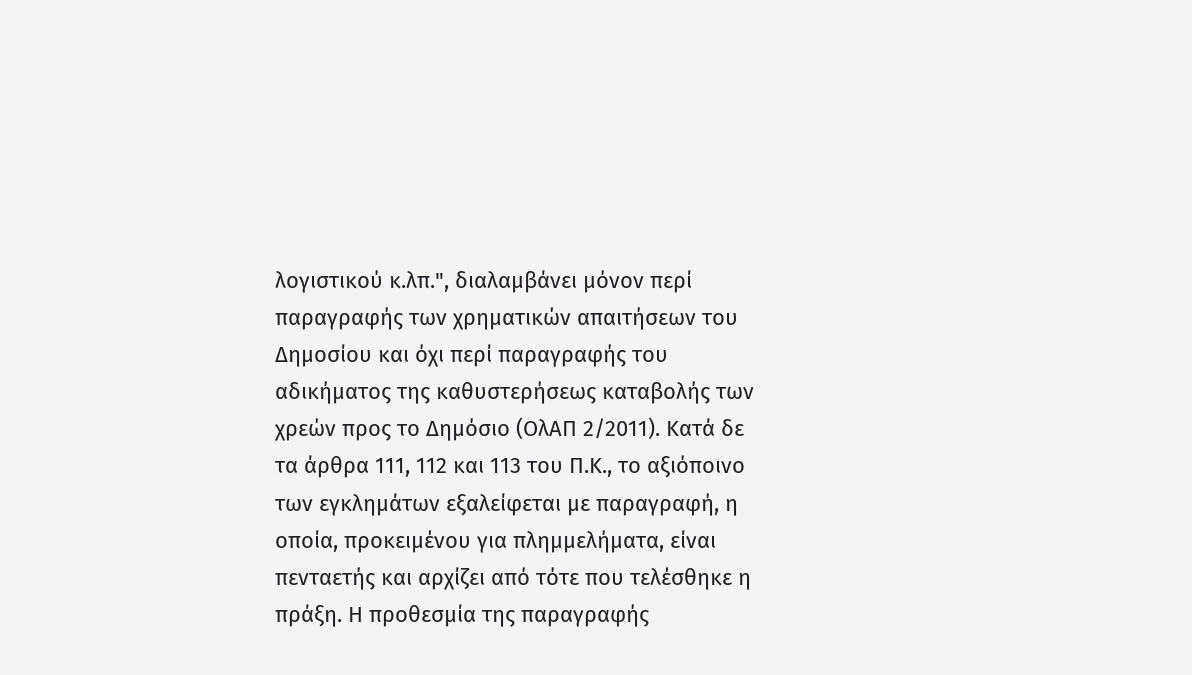λογιστικού κ.λπ.", διαλαμβάνει μόνον περί παραγραφής των χρηματικών απαιτήσεων του Δημοσίου και όχι περί παραγραφής του αδικήματος της καθυστερήσεως καταβολής των χρεών προς το Δημόσιο (ΟλΑΠ 2/2011). Κατά δε τα άρθρα 111, 112 και 113 του Π.Κ., το αξιόποινο των εγκλημάτων εξαλείφεται με παραγραφή, η οποία, προκειμένου για πλημμελήματα, είναι πενταετής και αρχίζει από τότε που τελέσθηκε η πράξη. Η προθεσμία της παραγραφής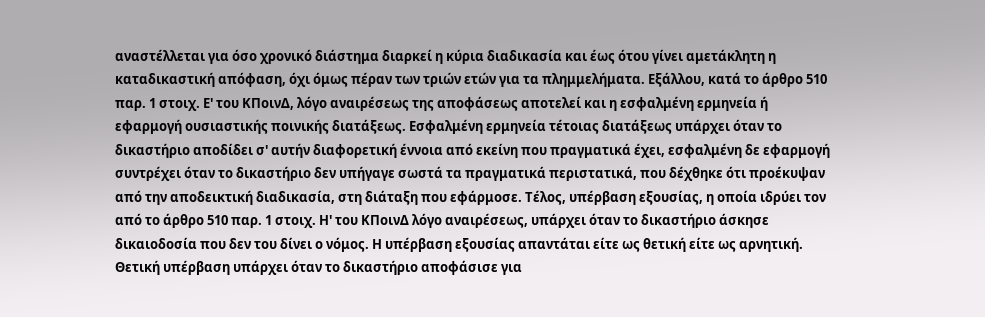αναστέλλεται για όσο χρονικό διάστημα διαρκεί η κύρια διαδικασία και έως ότου γίνει αμετάκλητη η καταδικαστική απόφαση, όχι όμως πέραν των τριών ετών για τα πλημμελήματα. Εξάλλου, κατά το άρθρο 510 παρ. 1 στοιχ. Ε' του ΚΠοινΔ, λόγο αναιρέσεως της αποφάσεως αποτελεί και η εσφαλμένη ερμηνεία ή εφαρμογή ουσιαστικής ποινικής διατάξεως. Εσφαλμένη ερμηνεία τέτοιας διατάξεως υπάρχει όταν το δικαστήριο αποδίδει σ' αυτήν διαφορετική έννοια από εκείνη που πραγματικά έχει, εσφαλμένη δε εφαρμογή συντρέχει όταν το δικαστήριο δεν υπήγαγε σωστά τα πραγματικά περιστατικά, που δέχθηκε ότι προέκυψαν από την αποδεικτική διαδικασία, στη διάταξη που εφάρμοσε. Τέλος, υπέρβαση εξουσίας, η οποία ιδρύει τον από το άρθρο 510 παρ. 1 στοιχ. Η' του ΚΠοινΔ λόγο αναιρέσεως, υπάρχει όταν το δικαστήριο άσκησε δικαιοδοσία που δεν του δίνει ο νόμος. Η υπέρβαση εξουσίας απαντάται είτε ως θετική είτε ως αρνητική. Θετική υπέρβαση υπάρχει όταν το δικαστήριο αποφάσισε για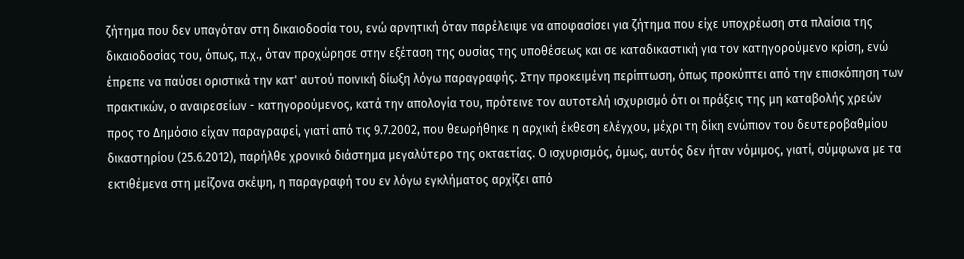ζήτημα που δεν υπαγόταν στη δικαιοδοσία του, ενώ αρνητική όταν παρέλειψε να αποφασίσει για ζήτημα που είχε υποχρέωση στα πλαίσια της δικαιοδοσίας του, όπως, π.χ., όταν προχώρησε στην εξέταση της ουσίας της υποθέσεως και σε καταδικαστική για τον κατηγορούμενο κρίση, ενώ έπρεπε να παύσει οριστικά την κατ' αυτού ποινική δίωξη λόγω παραγραφής. Στην προκειμένη περίπτωση, όπως προκύπτει από την επισκόπηση των πρακτικών, ο αναιρεσείων - κατηγορούμενος, κατά την απολογία του, πρότεινε τον αυτοτελή ισχυρισμό ότι οι πράξεις της μη καταβολής χρεών προς το Δημόσιο είχαν παραγραφεί, γιατί από τις 9.7.2002, που θεωρήθηκε η αρχική έκθεση ελέγχου, μέχρι τη δίκη ενώπιον του δευτεροβαθμίου δικαστηρίου (25.6.2012), παρήλθε χρονικό διάστημα μεγαλύτερο της οκταετίας. Ο ισχυρισμός, όμως, αυτός δεν ήταν νόμιμος, γιατί, σύμφωνα με τα εκτιθέμενα στη μείζονα σκέψη, η παραγραφή του εν λόγω εγκλήματος αρχίζει από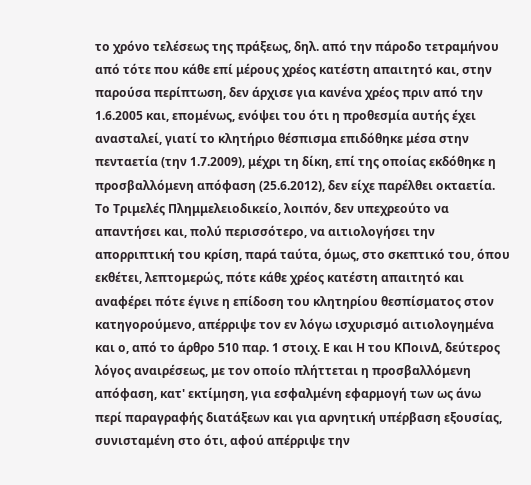το χρόνο τελέσεως της πράξεως, δηλ. από την πάροδο τετραμήνου από τότε που κάθε επί μέρους χρέος κατέστη απαιτητό και, στην παρούσα περίπτωση, δεν άρχισε για κανένα χρέος πριν από την 1.6.2005 και, επομένως, ενόψει του ότι η προθεσμία αυτής έχει ανασταλεί, γιατί το κλητήριο θέσπισμα επιδόθηκε μέσα στην πενταετία (την 1.7.2009), μέχρι τη δίκη, επί της οποίας εκδόθηκε η προσβαλλόμενη απόφαση (25.6.2012), δεν είχε παρέλθει οκταετία. Το Τριμελές Πλημμελειοδικείο, λοιπόν, δεν υπεχρεούτο να απαντήσει και, πολύ περισσότερο, να αιτιολογήσει την απορριπτική του κρίση, παρά ταύτα, όμως, στο σκεπτικό του, όπου εκθέτει, λεπτομερώς, πότε κάθε χρέος κατέστη απαιτητό και αναφέρει πότε έγινε η επίδοση του κλητηρίου θεσπίσματος στον κατηγορούμενο, απέρριψε τον εν λόγω ισχυρισμό αιτιολογημένα και ο, από το άρθρο 510 παρ. 1 στοιχ. Ε και Η του ΚΠοινΔ, δεύτερος λόγος αναιρέσεως, με τον οποίο πλήττεται η προσβαλλόμενη απόφαση, κατ' εκτίμηση, για εσφαλμένη εφαρμογή των ως άνω περί παραγραφής διατάξεων και για αρνητική υπέρβαση εξουσίας, συνισταμένη στο ότι, αφού απέρριψε την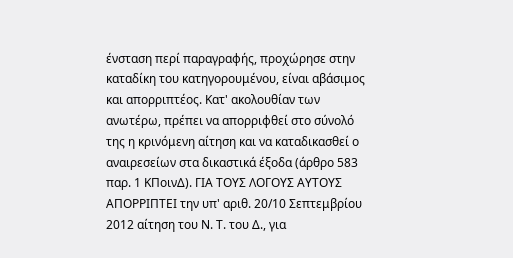ένσταση περί παραγραφής, προχώρησε στην καταδίκη του κατηγορουμένου, είναι αβάσιμος και απορριπτέος. Κατ' ακολουθίαν των ανωτέρω, πρέπει να απορριφθεί στο σύνολό της η κρινόμενη αίτηση και να καταδικασθεί ο αναιρεσείων στα δικαστικά έξοδα (άρθρο 583 παρ. 1 ΚΠοινΔ). ΓΙΑ ΤΟΥΣ ΛΟΓΟΥΣ ΑΥΤΟΥΣ ΑΠΟΡΡΙΠΤΕΙ την υπ' αριθ. 20/10 Σεπτεμβρίου 2012 αίτηση του Ν. Τ. του Δ., για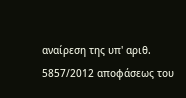αναίρεση της υπ' αριθ. 5857/2012 αποφάσεως του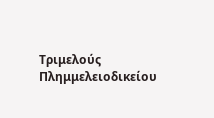Τριμελούς Πλημμελειοδικείου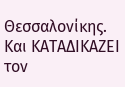Θεσσαλονίκης. Και ΚΑΤΑΔΙΚΑΖΕΙ τον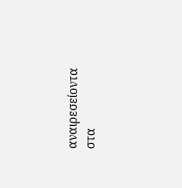αναιρεσείοντα στα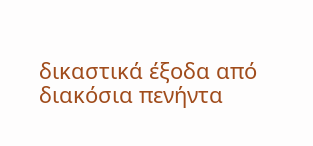δικαστικά έξοδα από διακόσια πενήντα